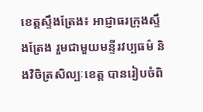ខេត្តស្ទឹងត្រែង៖ អាជ្ញាធរក្រុងស្ទឹងត្រែង រួមជាមួយមន្ទីរវប្បធម៌ និងវិចិត្រសិល្បៈខេត្ត បានរៀបចំពិ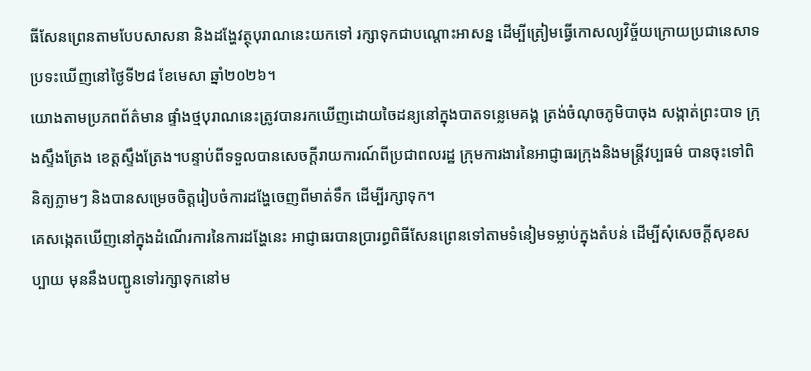ធីសែនព្រេនតាមបែបសាសនា និងដង្ហែវត្ថុបុរាណនេះយកទៅ រក្សាទុកជាបណ្តោះអាសន្ន ដើម្បីត្រៀមធ្វើកោសល្យវិច្ច័យក្រោយប្រជានេសាទប្រទះឃើញនៅថ្ងៃទី២៨ ខែមេសា ឆ្នាំ២០២៦។
យោងតាមប្រភពព័ត៌មាន ផ្ទាំងថ្មបុរាណនេះត្រូវបានរកឃើញដោយចៃដន្យនៅក្នុងបាតទន្លេមេគង្គ ត្រង់ចំណុចភូមិបាចុង សង្កាត់ព្រះបាទ ក្រុងស្ទឹងត្រែង ខេត្តស្ទឹងត្រែង។បន្ទាប់ពីទទួលបានសេចក្តីរាយការណ៍ពីប្រជាពលរដ្ឋ ក្រុមការងារនៃអាជ្ញាធរក្រុងនិងមន្ត្រីវប្បធម៌ បានចុះទៅពិនិត្យភ្លាមៗ និងបានសម្រេចចិត្តរៀបចំការដង្ហែចេញពីមាត់ទឹក ដើម្បីរក្សាទុក។
គេសង្កេតឃើញនៅក្នុងដំណើរការនៃការដង្ហែនេះ អាជ្ញាធរបានប្រារព្ធពិធីសែនព្រេនទៅតាមទំនៀមទម្លាប់ក្នុងតំបន់ ដើម្បីសុំសេចក្តីសុខសប្បាយ មុននឹងបញ្ជូនទៅរក្សាទុកនៅម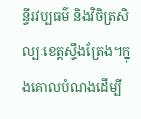ន្ទីរវប្បធម៌ និងវិចិត្រសិល្បៈខេត្តស្ទឹងត្រែង។ក្នុងគោលបំណងដើម្បី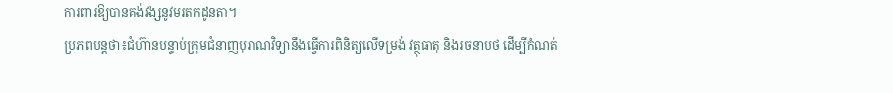ការពារឱ្យបានគង់វង្សនូវមរតកដូនតា។
ប្រភពបន្តថា៖ជំហ៊ានបន្ទាប់ក្រុមជំនាញបុរាណវិទ្យានឹងធ្វើការពិនិត្យលើទម្រង់ វត្ថុធាតុ និងរចនាបថ ដើម្បីកំណត់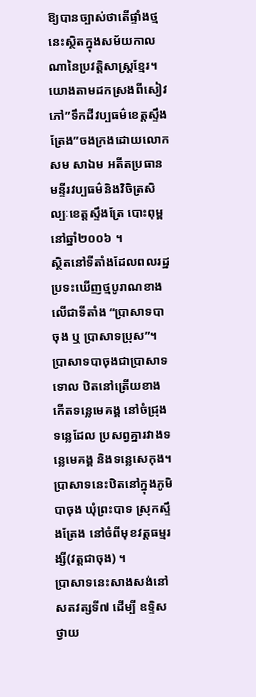ឱ្យបានច្បាស់ថាតើផ្ទាំងថ្មនេះស្ថិតក្នុងសម័យកាលណានៃប្រវត្តិសាស្ត្រខ្មែរ។
យោងតាមដកស្រងពីសៀវភៅ”ទឹកដីវប្បធម៌ខេត្តស្ទឹងត្រែង”ចងក្រងដោយលោក សម សាឯម អតីតប្រធានមន្ទីរវប្បធម៌និងវិចិត្រសិល្បៈខេត្តស្ទឹងត្រែ បោះពុម្ពនៅឆ្នាំ២០០៦ ។
ស្ថិតនៅទីតាំងដែលពលរដ្ឋប្រទះឃើញថ្មបូរាណខាងលើជាទីតាំង “ប្រាសាទបាចុង ឬ ប្រាសាទប្រុស”។
ប្រាសាទបាចុងជាប្រាសាទទោល ឋិតនៅត្រើយខាងកើតទន្លេមេគង្គ នៅចំជ្រុងទន្លេដែល ប្រសព្វគ្នារវាងទន្លេមេគង្គ និងទន្លេសេកុង។ ប្រាសាទនេះឋិតនៅក្នុងភូមិបាចុង ឃុំព្រះបាទ ស្រុកស្ទឹងត្រែង នៅចំពីមុខវត្តធម្មរង្សី(វត្តជាចុង) ។
ប្រាសាទនេះសាងសង់នៅ សតវត្សទី៧ ដើម្បី ឧទ្ទិសថ្វាយ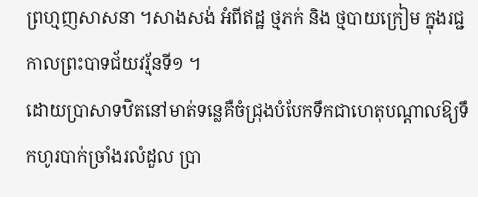ព្រហ្មញសាសនា ។សាងសង់ អំពីឥដ្ឋ ថ្មភក់ និង ថ្មបាយក្រៀម ក្នុងរជ្ជកាលព្រះបាទជ័យវរ្ម័នទី១ ។
ដោយប្រាសាទឋិតនៅមាត់ទន្លេគឺចំជ្រុងបំបែកទឹកជាហេតុបណ្តាលឱ្យទឹកហូរបាក់ច្រាំងរលំដួល ប្រា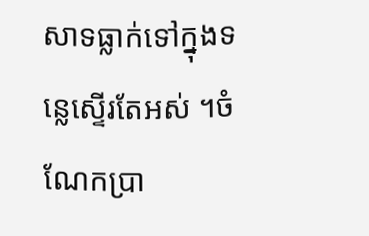សាទធ្លាក់ទៅក្នុងទន្លេស្ទើរតែអស់ ។ចំណែកប្រា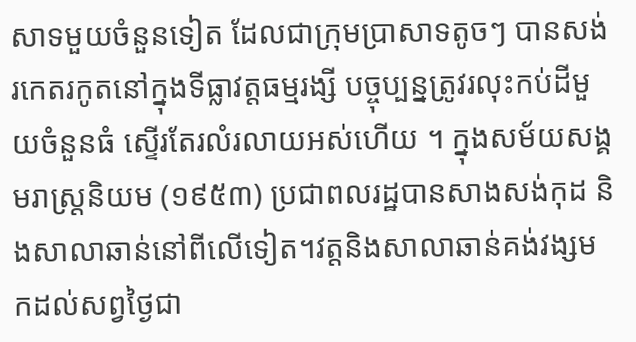សាទមួយចំនួនទៀត ដែលជាក្រុមប្រាសាទតូចៗ បានសង់រកេតរកូតនៅក្នុងទីធ្លាវត្តធម្មរង្សី បច្ចុប្បន្នត្រូវរលុះកប់ដីមួយចំនួនធំ ស្ទើរតែរលំរលាយអស់ហើយ ។ ក្នុងសម័យសង្គមរាស្ត្រនិយម (១៩៥៣) ប្រជាពលរដ្ឋបានសាងសង់កុដ និងសាលាឆាន់នៅពីលើទៀត។វត្តនិងសាលាឆាន់គង់វង្សមកដល់សព្វថ្ងៃជា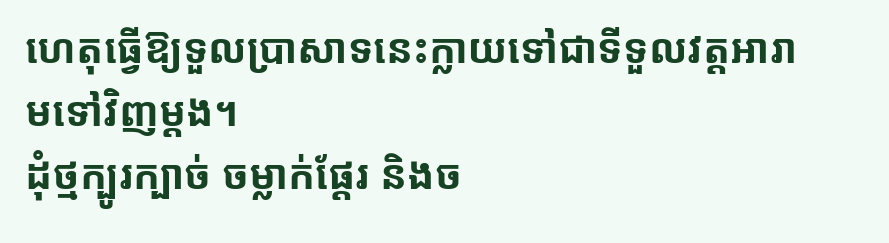ហេតុធ្វើឱ្យទួលប្រាសាទនេះក្លាយទៅជាទីទួលវត្តអារាមទៅវិញម្តង។
ដុំថ្មក្បូរក្បាច់ ចម្លាក់ផ្តែរ និងច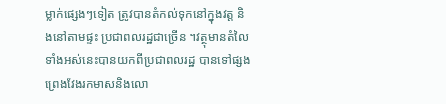ម្លាក់ផ្សេងៗទៀត ត្រូវបានតំកល់ទុកនៅក្នុងវត្ត និងនៅតាមផ្ទះ ប្រជាពលរដ្ឋជាច្រើន ។វត្ថុមានតំលៃទាំងអស់នេះបានយកពីប្រជាពលរដ្ឋ បានទៅផ្សងព្រេងវែងរកមាសនិងលោ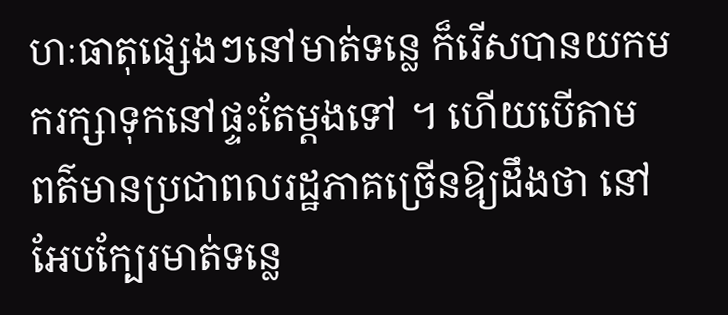ហៈធាតុផ្សេងៗនៅមាត់ទន្លេ ក៏រើសបានយកមករក្សាទុកនៅផ្ទះតែម្តងទៅ ។ ហើយបើតាម ពត៌មានប្រជាពលរដ្ឋភាគច្រើនឱ្យដឹងថា នៅអែបក្បែរមាត់ទន្លេ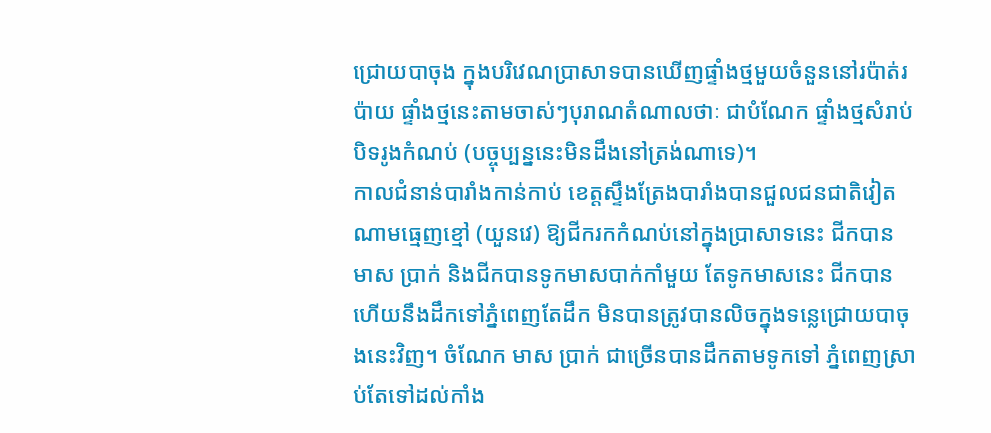ជ្រោយបាចុង ក្នុងបរិវេណប្រាសាទបានឃើញផ្ទាំងថ្មមួយចំនួននៅរប៉ាត់រប៉ាយ ផ្ទាំងថ្មនេះតាមចាស់ៗបុរាណតំណាលថាៈ ជាបំណែក ផ្ទាំងថ្មសំរាប់បិទរូងកំណប់ (បច្ចុប្បន្ននេះមិនដឹងនៅត្រង់ណាទេ)។
កាលជំនាន់បារាំងកាន់កាប់ ខេត្តស្ទឹងត្រែងបារាំងបានជួលជនជាតិវៀតណាមធ្មេញខ្មៅ (យួនវេ) ឱ្យជីករកកំណប់នៅក្នុងប្រាសាទនេះ ជីកបាន មាស ប្រាក់ និងជីកបានទូកមាសបាក់កាំមួយ តែទូកមាសនេះ ជីកបានហើយនឹងដឹកទៅភ្នំពេញតែដឹក មិនបានត្រូវបានលិចក្នុងទន្លេជ្រោយបាចុងនេះវិញ។ ចំណែក មាស ប្រាក់ ជាច្រើនបានដឹកតាមទូកទៅ ភ្នំពេញស្រាប់តែទៅដល់កាំង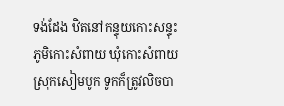ទង់ដែង ឋិតនៅកន្ទុយកោះសន្ទុះ ភូមិកោះសំពាយ ឃុំកោះសំពាយ ស្រុកសៀមបូក ទូកក៏ត្រូវលិចបា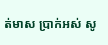ត់មាស ប្រាក់អស់ សូ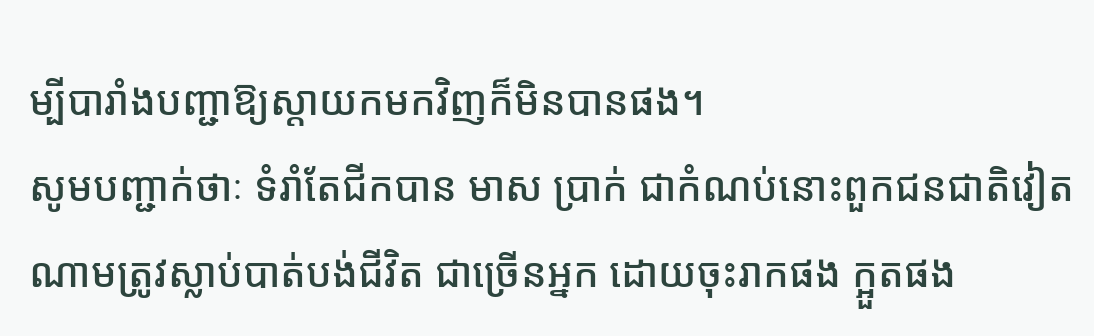ម្បីបារាំងបញ្ជាឱ្យស្តាយកមកវិញក៏មិនបានផង។
សូមបញ្ជាក់ថាៈ ទំរាំតែជីកបាន មាស ប្រាក់ ជាកំណប់នោះពួកជនជាតិវៀតណាមត្រូវស្លាប់បាត់បង់ជីវិត ជាច្រើនអ្នក ដោយចុះរាកផង ក្អួតផង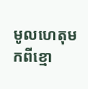មូលហេតុមកពីខ្មោ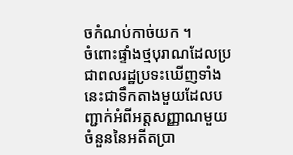ចកំណប់កាច់យក ។
ចំពោះផ្ទាំងថ្មបុរាណដែលប្រជាពលរដ្ឋប្រទះឃើញទាំងនេះជាទឹកតាងមួយដែលបញ្ជាក់អំពីអត្តសញ្ញាណមួយចំនួននៃអតីតប្រា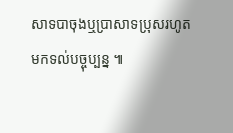សាទបាចុងឬប្រាសាទប្រុសរហូតមកទល់បច្ចុប្បន្ន ៕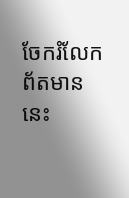ចែករំលែកព័តមាននេះ